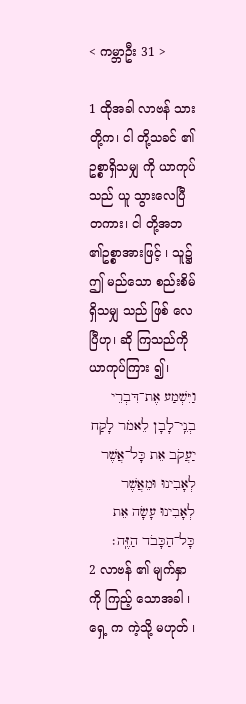< ကမ္ဘာဦး 31 >

1 ထိုအခါ လာဗန် သား တို့က၊ ငါ တို့သခင် ၏ဥစ္စာရှိသမျှ ကို ယာကုပ် သည် ယူ သွားလေပြီတကား၊ ငါ တို့အဘ ၏ဥစ္စာအားဖြင့် ၊ သူ၌ဤ မည်သော စည်းစိမ် ရှိသမျှ သည် ဖြစ် လေပြီဟု၊ ဆို ကြသည်ကို ယာကုပ်ကြား ၍၊
וַיִּשְׁמַע אֶת־דִּבְרֵי בְנֵֽי־לָבָן לֵאמֹר לָקַח יַעֲקֹב אֵת כָּל־אֲשֶׁר לְאָבִינוּ וּמֵאֲשֶׁר לְאָבִינוּ עָשָׂה אֵת כָּל־הַכָּבֹד הַזֶּֽה׃
2 လာဗန် ၏ မျက်နှာ ကို ကြည့် သောအခါ ၊ ရှေ့ က ကဲ့သို့ မဟုတ် ၊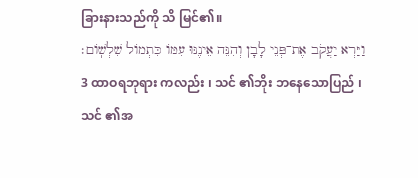ခြားနားသည်ကို သိ မြင်၏။
וַיַּרְא יַעֲקֹב אֶת־פְּנֵי לָבָן וְהִנֵּה אֵינֶנּוּ עִמּוֹ כִּתְמוֹל שִׁלְשֽׁוֹם׃
3 ထာဝရဘုရား ကလည်း ၊ သင် ၏ဘိုး ဘနေသောပြည် ၊ သင် ၏အ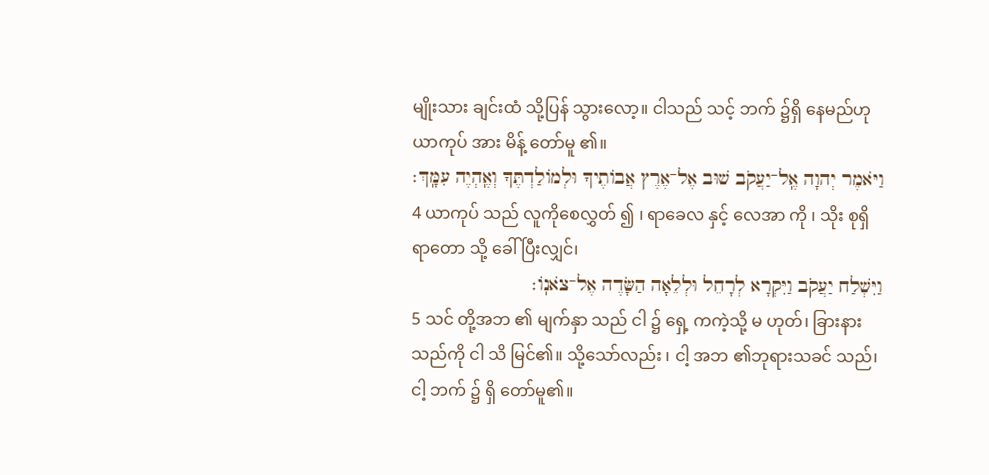မျိုးသား ချင်းထံ သို့ပြန် သွားလော့။ ငါသည် သင့် ဘက် ၌ရှိ နေမည်ဟု ယာကုပ် အား မိန့် တော်မူ ၏။
וַיֹּאמֶר יְהוָה אֶֽל־יַעֲקֹב שׁוּב אֶל־אֶרֶץ אֲבוֹתֶיךָ וּלְמוֹלַדְתֶּךָ וְאֶֽהְיֶה עִמָּֽךְ׃
4 ယာကုပ် သည် လူကိုစေလွှတ် ၍ ၊ ရာခေလ နှင့် လေအာ ကို ၊ သိုး စုရှိရာတော သို့ ခေါ် ပြီးလျှင်၊
וַיִּשְׁלַח יַעֲקֹב וַיִּקְרָא לְרָחֵל וּלְלֵאָה הַשָּׂדֶה אֶל־צֹאנֽוֹ׃
5 သင် တို့အဘ ၏ မျက်နှာ သည် ငါ ၌ ရှေ့ ကကဲ့သို့ မ ဟုတ်၊ ခြားနားသည်ကို ငါ သိ မြင်၏။ သို့သော်လည်း ၊ ငါ့ အဘ ၏ဘုရားသခင် သည်၊ ငါ့ ဘက် ၌ ရှိ တော်မူ၏။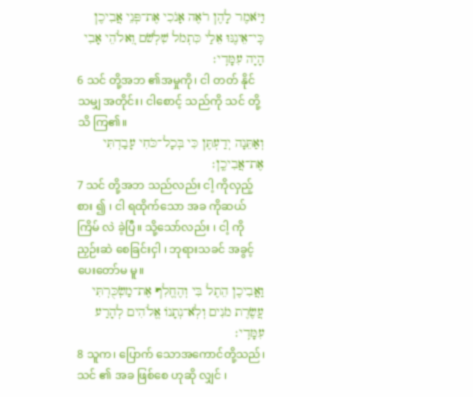וַיֹּאמֶר לָהֶן רֹאֶה אָנֹכִי אֶת־פְּנֵי אֲבִיכֶן כִּֽי־אֵינֶנּוּ אֵלַי כִּתְמֹל שִׁלְשֹׁם וֽ͏ֵאלֹהֵי אָבִי הָיָה עִמָּדִֽי׃
6 သင် တို့အဘ ၏အမှုကို၊ ငါ တတ် နိုင်သမျှ အတိုင်း၊ ငါစောင့် သည်ကို သင် တို့သိ ကြ၏။
וְאַתֵּנָה יְדַעְתֶּן כִּי בְּכָל־כֹּחִי עָבַדְתִּי אֶת־אֲבִיכֶֽן׃
7 သင် တို့အဘ သည်လည်း ငါ့ ကိုလှည့်စား ၍ ၊ ငါ ရထိုက်သော အခ ကိုဆယ် ကြိမ် လဲ ခဲ့ပြီ။ သို့သော်လည်း ၊ ငါ့ ကိုညှဉ်းဆဲ စေခြင်းငှါ ၊ ဘုရားသခင် အခွင့် ပေးတော်မ မူ။
וַאֲבִיכֶן הֵתֶל בִּי וְהֶחֱלִף אֶת־מַשְׂכֻּרְתִּי עֲשֶׂרֶת מֹנִים וְלֹֽא־נְתָנוֹ אֱלֹהִים לְהָרַע עִמָּדִֽי׃
8 သူက၊ ပြောက် သောအကောင်တို့သည်၊ သင် ၏ အခ ဖြစ်စေ ဟုဆို လျှင် ၊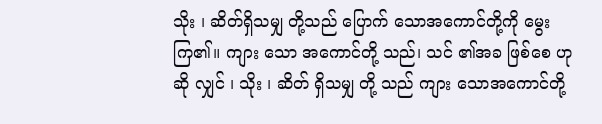သိုး ၊ ဆိတ်ရှိသမျှ တို့သည် ပြောက် သောအကောင်တို့ကို မွေး ကြ၏။ ကျား သော အကောင်တို့ သည်၊ သင် ၏အခ ဖြစ်စေ ဟုဆို လျှင် ၊ သိုး ၊ ဆိတ် ရှိသမျှ တို့ သည် ကျား သောအကောင်တို့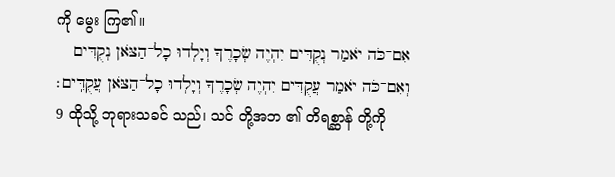ကို မွေး ကြ၏။
אִם־כֹּה יֹאמַר נְקֻדִּים יִהְיֶה שְׂכָרֶךָ וְיָלְדוּ כָל־הַצֹּאן נְקֻדִּים וְאִם־כֹּה יֹאמַר עֲקֻדִּים יִהְיֶה שְׂכָרֶךָ וְיָלְדוּ כָל־הַצֹּאן עֲקֻדִּֽים׃
9 ထိုသို့ ဘုရားသခင် သည်၊ သင် တို့အဘ ၏ တိရစ္ဆာန် တို့ကို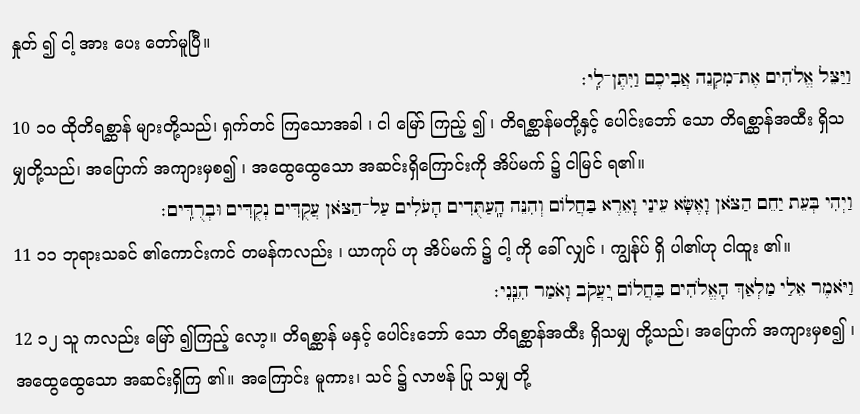နှုတ် ၍ ငါ့ အား ပေး တော်မူပြီ။
וַיַּצֵּל אֱלֹהִים אֶת־מִקְנֵה אֲבִיכֶם וַיִּתֶּן־לִֽי׃
10 ၁၀ ထိုတိရစ္ဆာန် များတို့သည်၊ ရှက်တင် ကြသောအခါ ၊ ငါ မြော် ကြည့် ၍ ၊ တိရစ္ဆာန်မတို့နှင့် ပေါင်းဘော် သော တိရစ္ဆာန်အထီး ရှိသမျှတို့သည်၊ အပြောက် အကျားမှစ၍ ၊ အထွေထွေသော အဆင်းရှိကြောင်းကို အိပ်မက် ၌ ငါမြင် ရ၏။
וַיְהִי בְּעֵת יַחֵם הַצֹּאן וָאֶשָּׂא עֵינַי וָאֵרֶא בַּחֲלוֹם וְהִנֵּה הָֽעַתֻּדִים הָעֹלִים עַל־הַצֹּאן עֲקֻדִּים נְקֻדִּים וּבְרֻדִּֽים׃
11 ၁၁ ဘုရားသခင် ၏ကောင်းကင် တမန်ကလည်း ၊ ယာကုပ် ဟု အိပ်မက် ၌ ငါ့ ကို ခေါ် လျှင် ၊ ကျွန်ုပ် ရှိ ပါ၏ဟု ငါထူး ၏။
וַיֹּאמֶר אֵלַי מַלְאַךְ הָאֱלֹהִים בַּחֲלוֹם יֽ͏ַעֲקֹב וָאֹמַר הִנֵּֽנִי׃
12 ၁၂ သူ ကလည်း မြော် ၍ကြည့် လော့။ တိရစ္ဆာန် မနှင့် ပေါင်းဘော် သော တိရစ္ဆာန်အထီး ရှိသမျှ တို့သည်၊ အပြောက် အကျားမှစ၍ ၊ အထွေထွေသော အဆင်းရှိကြ ၏။ အကြောင်း မူကား၊ သင် ၌ လာဗန် ပြု သမျှ တို့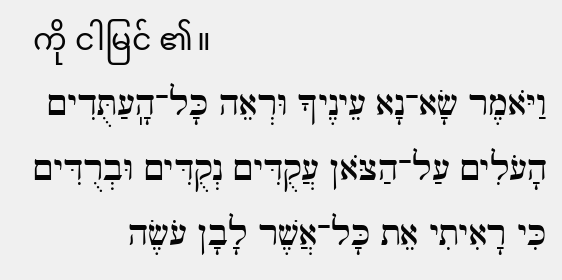ကို ငါမြင် ၏။
וַיֹּאמֶר שָׂא־נָא עֵינֶיךָ וּרְאֵה כָּל־הָֽעַתֻּדִים הָעֹלִים עַל־הַצֹּאן עֲקֻדִּים נְקֻדִּים וּבְרֻדִּים כִּי רָאִיתִי אֵת כָּל־אֲשֶׁר לָבָן עֹשֶׂה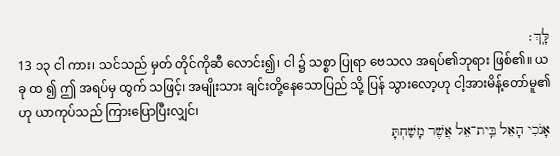לָּֽךְ׃
13 ၁၃ ငါ ကား၊ သင်သည် မှတ် တိုင်ကိုဆီ လောင်း၍၊ ငါ ၌ သစ္စာ ပြုရာ ဗေသလ အရပ်၏ဘုရား ဖြစ်၏။ ယခု ထ ၍ ဤ အရပ်မှ ထွက် သဖြင့်၊ အမျိုးသား ချင်းတို့နေသောပြည် သို့ ပြန် သွားလော့ဟု ငါ့အားမိန့်တော်မူ၏ဟု ယာကုပ်သည် ကြားပြောပြီးလျှင်၊
אָנֹכִי הָאֵל בֵּֽית־אֵל אֲשֶׁר מָשַׁחְתָּ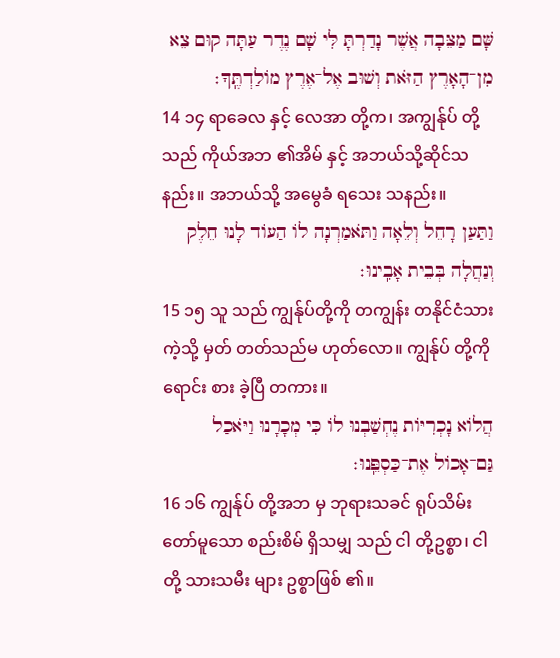שָּׁם מַצֵּבָה אֲשֶׁר נָדַרְתָּ לִּי שָׁם נֶדֶר עַתָּה קוּם צֵא מִן־הָאָרֶץ הַזֹּאת וְשׁוּב אֶל־אֶרֶץ מוֹלַדְתֶּֽךָ׃
14 ၁၄ ရာခေလ နှင့် လေအာ တို့က၊ အကျွန်ုပ် တို့သည် ကိုယ်အဘ ၏အိမ် နှင့် အဘယ်သို့ဆိုင်သနည်း။ အဘယ်သို့ အမွေခံ ရသေး သနည်း။
וַתַּעַן רָחֵל וְלֵאָה וַתֹּאמַרְנָה לוֹ הַעוֹד לָנוּ חֵלֶק וְנַחֲלָה בְּבֵית אָבִֽינוּ׃
15 ၁၅ သူ သည် ကျွန်ုပ်တို့ကို တကျွန်း တနိုင်ငံသားကဲ့သို့ မှတ် တတ်သည်မ ဟုတ်လော။ ကျွန်ုပ် တို့ကို ရောင်း စား ခဲ့ပြီ တကား။
הֲלוֹא נָכְרִיּוֹת נֶחְשַׁבְנוּ לוֹ כִּי מְכָרָנוּ וַיֹּאכַל גַּם־אָכוֹל אֶת־כַּסְפֵּֽנוּ׃
16 ၁၆ ကျွန်ုပ် တို့အဘ မှ ဘုရားသခင် ရုပ်သိမ်း တော်မူသော စည်းစိမ် ရှိသမျှ သည် ငါ တို့ဥစ္စာ၊ ငါ တို့ သားသမီး များ ဥစ္စာဖြစ် ၏။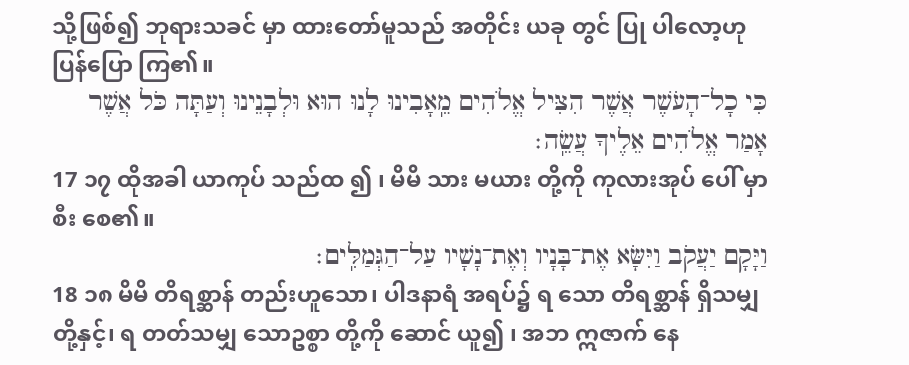သို့ဖြစ်၍ ဘုရားသခင် မှာ ထားတော်မူသည် အတိုင်း ယခု တွင် ပြု ပါလော့ဟုပြန်ပြော ကြ၏။
כִּי כָל־הָעֹשֶׁר אֲשֶׁר הִצִּיל אֱלֹהִים מֵֽאָבִינוּ לָנוּ הוּא וּלְבָנֵינוּ וְעַתָּה כֹּל אֲשֶׁר אָמַר אֱלֹהִים אֵלֶיךָ עֲשֵֽׂה׃
17 ၁၇ ထိုအခါ ယာကုပ် သည်ထ ၍ ၊ မိမိ သား မယား တို့ကို ကုလားအုပ် ပေါ် မှာ စီး စေ၏။
וַיָּקָם יַעֲקֹב וַיִּשָּׂא אֶת־בָּנָיו וְאֶת־נָשָׁיו עַל־הַגְּמַלִּֽים׃
18 ၁၈ မိမိ တိရစ္ဆာန် တည်းဟူသော၊ ပါဒနာရံ အရပ်၌ ရ သော တိရစ္ဆာန် ရှိသမျှ တို့နှင့်၊ ရ တတ်သမျှ သောဥစ္စာ တို့ကို ဆောင် ယူ၍ ၊ အဘ ဣဇာက် နေ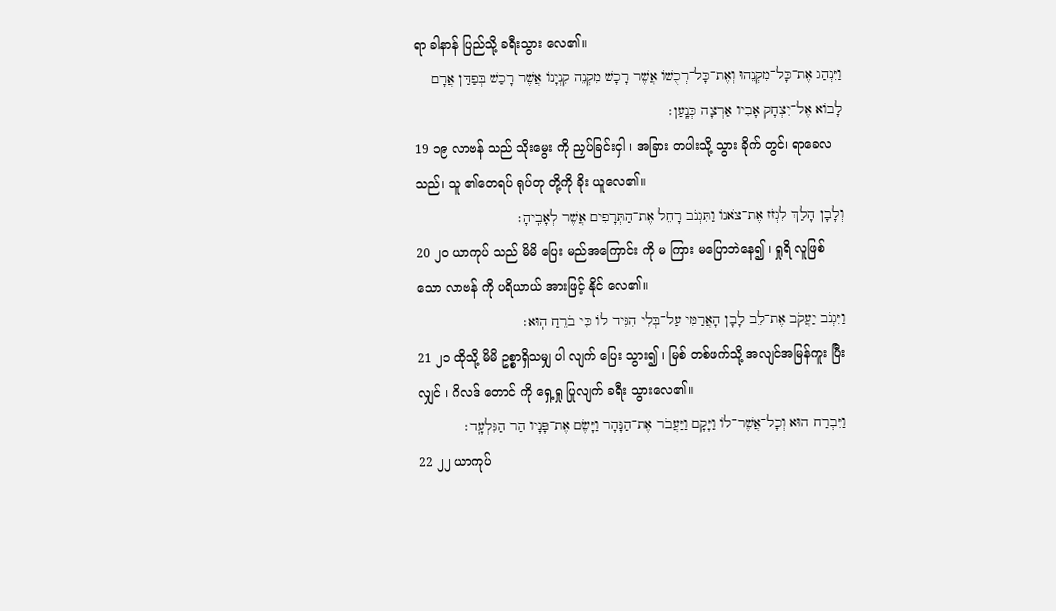ရာ ခါနာန် ပြည်သို့ ခရီးသွား လေ၏။
וַיִּנְהַג אֶת־כָּל־מִקְנֵהוּ וְאֶת־כָּל־רְכֻשׁוֹ אֲשֶׁר רָכָשׁ מִקְנֵה קִנְיָנוֹ אֲשֶׁר רָכַשׁ בְּפַדַּן אֲרָם לָבוֹא אֶל־יִצְחָק אָבִיו אַרְצָה כְּנָֽעַן׃
19 ၁၉ လာဗန် သည် သိုးမွေး ကို ညှပ်ခြင်းငှါ ၊ အခြား တပါးသို့ သွား ခိုက် တွင်၊ ရာခေလ သည်၊ သူ ၏တေရပ် ရုပ်တု တို့ကို ခိုး ယူလေ၏။
וְלָבָן הָלַךְ לִגְזֹז אֶת־צֹאנוֹ וַתִּגְנֹב רָחֵל אֶת־הַתְּרָפִים אֲשֶׁר לְאָבִֽיהָ׃
20 ၂၀ ယာကုပ် သည် မိမိ ပြေး မည်အကြောင်း ကို မ ကြား မပြောဘဲနေ၍ ၊ ရှုရိ လူဖြစ်သော လာဗန် ကို ပရိယာယ် အားဖြင့် နိုင် လေ၏။
וַיִּגְנֹב יַעֲקֹב אֶת־לֵב לָבָן הָאֲרַמִּי עַל־בְּלִי הִגִּיד לוֹ כִּי בֹרֵחַ הֽוּא׃
21 ၂၁ ထိုသို့ မိမိ ဥစ္စာရှိသမျှ ပါ လျက် ပြေး သွား၍ ၊ မြစ် တစ်ဖက်သို့ အလျင်အမြန်ကူး ပြီးလျှင် ၊ ဂိလဒ် တောင် ကို ရှေ့ရှု ပြုလျက် ခရီး သွားလေ၏။
וַיִּבְרַח הוּא וְכָל־אֲשֶׁר־לוֹ וַיָּקָם וַיַּעֲבֹר אֶת־הַנָּהָר וַיָּשֶׂם אֶת־פָּנָיו הַר הַגִּלְעָֽד׃
22 ၂၂ ယာကုပ်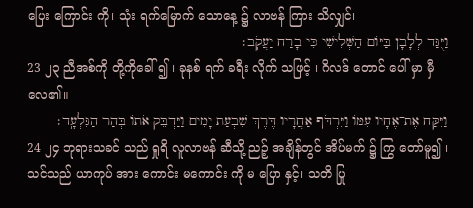ပြေး ကြောင်း ကို၊ သုံး ရက်မြောက် သောနေ့ ၌ လာဗန် ကြား သိလျှင်၊
וַיֻּגַּד לְלָבָן בַּיּוֹם הַשְּׁלִישִׁי כִּי בָרַח יַעֲקֹֽב׃
23 ၂၃ ညီအစ်ကို တို့ကိုခေါ် ၍ ၊ ခုနစ် ရက် ခရီး လိုက် သဖြင့် ၊ ဂိလဒ် တောင် ပေါ် မှာ မှီ လေ၏။
וַיִּקַּח אֶת־אֶחָיו עִמּוֹ וַיִּרְדֹּף אַחֲרָיו דֶּרֶךְ שִׁבְעַת יָמִים וַיַּדְבֵּק אֹתוֹ בְּהַר הַגִּלְעָֽד׃
24 ၂၄ ဘုရားသခင် သည် ရှုရိ လူလာဗန် ဆီသို့ ညဉ့် အချိန်တွင် အိပ်မက် ၌ ကြွ တော်မူ၍ ၊ သင်သည် ယာကုပ် အား ကောင်း မကောင်း ကို မ ပြော နှင့်၊ သတိ ပြု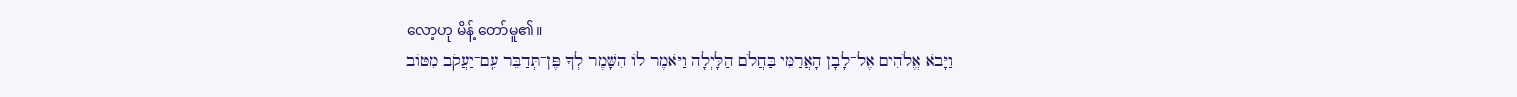လော့ဟု မိန့် တော်မူ၏။
וַיָּבֹא אֱלֹהִים אֶל־לָבָן הָאֲרַמִּי בַּחֲלֹם הַלָּיְלָה וַיֹּאמֶר לוֹ הִשָּׁמֶר לְךָ פֶּן־תְּדַבֵּר עִֽם־יַעֲקֹב מִטּוֹב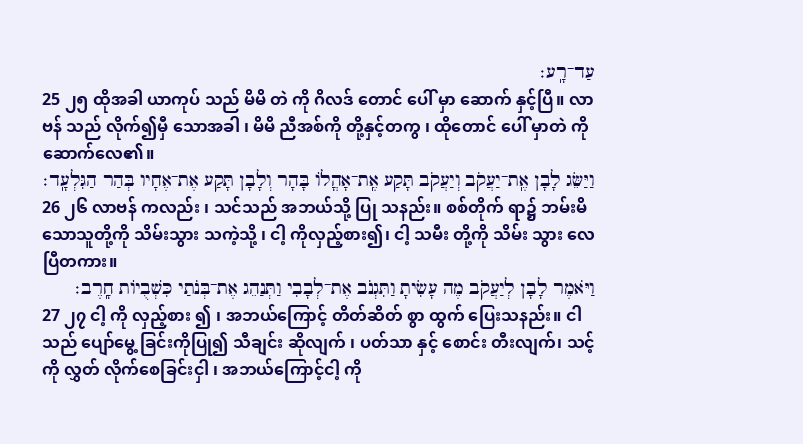עַד־רָֽע׃
25 ၂၅ ထိုအခါ ယာကုပ် သည် မိမိ တဲ ကို ဂိလဒ် တောင် ပေါ် မှာ ဆောက် နှင့်ပြီ။ လာဗန် သည် လိုက်၍မှီ သောအခါ ၊ မိမိ ညီအစ်ကို တို့နှင့်တကွ ၊ ထိုတောင် ပေါ် မှာတဲ ကို ဆောက်လေ၏။
וַיַּשֵּׂג לָבָן אֶֽת־יַעֲקֹב וְיַעֲקֹב תָּקַע אֶֽת־אָהֳלוֹ בָּהָר וְלָבָן תָּקַע אֶת־אֶחָיו בְּהַר הַגִּלְעָֽד׃
26 ၂၆ လာဗန် ကလည်း ၊ သင်သည် အဘယ်သို့ ပြု သနည်း။ စစ်တိုက် ရာ၌ ဘမ်းမိ သောသူတို့ကို သိမ်းသွား သကဲ့သို့ ၊ ငါ့ ကိုလှည့်စား၍၊ ငါ့ သမီး တို့ကို သိမ်း သွား လေပြီတကား။
וַיֹּאמֶר לָבָן לְיַעֲקֹב מֶה עָשִׂיתָ וַתִּגְנֹב אֶת־לְבָבִי וַתְּנַהֵג אֶת־בְּנֹתַי כִּשְׁבֻיוֹת חָֽרֶב׃
27 ၂၇ ငါ့ ကို လှည့်စား ၍ ၊ အဘယ်ကြောင့် တိတ်ဆိတ် စွာ ထွက် ပြေးသနည်း။ ငါသည် ပျော်မွေ့ ခြင်းကိုပြု၍ သီချင်း ဆိုလျက် ၊ ပတ်သာ နှင့် စောင်း တီးလျက်၊ သင့် ကို လွှတ် လိုက်စေခြင်းငှါ ၊ အဘယ်ကြောင့်ငါ့ ကို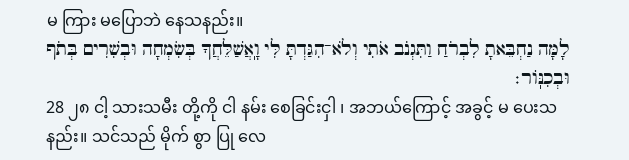မ ကြား မပြောဘဲ နေသနည်း။
לָמָּה נַחְבֵּאתָ לִבְרֹחַ וַתִּגְנֹב אֹתִי וְלֹא־הִגַּדְתָּ לִּי וָֽאֲשַׁלֵּחֲךָ בְּשִׂמְחָה וּבְשִׁרִים בְּתֹף וּבְכִנּֽוֹר׃
28 ၂၈ ငါ့ သားသမီး တို့ကို ငါ နမ်း စေခြင်းငှါ ၊ အဘယ်ကြောင့် အခွင့် မ ပေးသနည်း။ သင်သည် မိုက် စွာ ပြု လေ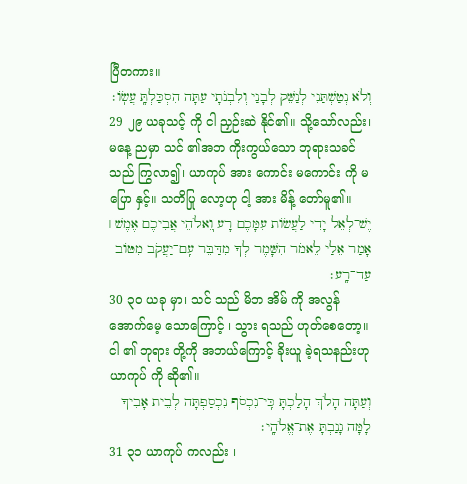ပြီတကား။
וְלֹא נְטַשְׁתַּנִי לְנַשֵּׁק לְבָנַי וְלִבְנֹתָי עַתָּה הִסְכַּלְתָּֽ עֲשֽׂוֹ׃
29 ၂၉ ယခုသင့် ကို ငါ ညှဉ်းဆဲ နိုင်၏။ သို့သော်လည်း၊ မနေ့ ညမှာ သင် ၏အဘ ကိုးကွယ်သော ဘုရားသခင် သည် ကြွလာ၍၊ ယာကုပ် အား ကောင်း မကောင်း ကို မ ပြော နှင့်။ သတိပြု လော့ဟု ငါ့ အား မိန့် တော်မူ၏။
יֶשׁ־לְאֵל יָדִי לַעֲשׂוֹת עִמָּכֶם רָע וֽ͏ֵאלֹהֵי אֲבִיכֶם אֶמֶשׁ ׀ אָמַר אֵלַי לֵאמֹר הִשָּׁמֶר לְךָ מִדַּבֵּר עִֽם־יַעֲקֹב מִטּוֹב עַד־רָֽע׃
30 ၃၀ ယခု မှာ၊ သင် သည် မိဘ အိမ် ကို အလွန် အောက်မေ့ သောကြောင့် ၊ သွား ရသည် ဟုတ်စေတော့။ ငါ ၏ ဘုရား တို့ကို အဘယ်ကြောင့် ခိုးယူ ခဲ့ရသနည်းဟု ယာကုပ် ကို ဆို၏။
וְעַתָּה הָלֹךְ הָלַכְתָּ כִּֽי־נִכְסֹף נִכְסַפְתָּה לְבֵית אָבִיךָ לָמָּה גָנַבְתָּ אֶת־אֱלֹהָֽי׃
31 ၃၁ ယာကုပ် ကလည်း ၊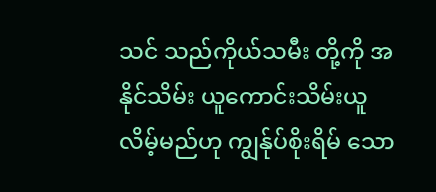သင် သည်ကိုယ်သမီး တို့ကို အနိုင်သိမ်း ယူကောင်းသိမ်းယူလိမ့်မည်ဟု ကျွန်ုပ်စိုးရိမ် သော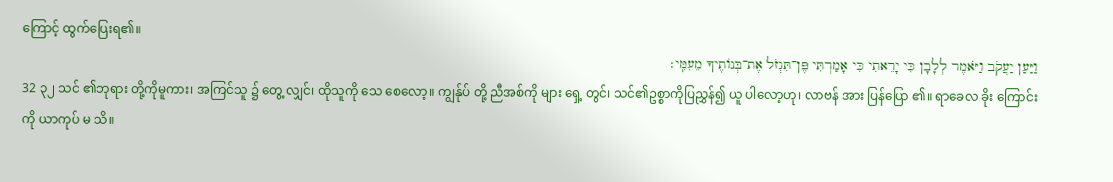ကြောင့် ထွက်ပြေးရ၏။
וַיַּעַן יַעֲקֹב וַיֹּאמֶר לְלָבָן כִּי יָרֵאתִי כִּי אָמַרְתִּי פֶּן־תִּגְזֹל אֶת־בְּנוֹתֶיךָ מֵעִמִּֽי׃
32 ၃၂ သင် ၏ဘုရား တို့ကိုမူကား၊ အကြင်သူ ၌ တွေ့ လျှင်၊ ထိုသူကို သေ စေလော့။ ကျွန်ုပ် တို့ ညီအစ်ကို များ ရှေ့ တွင်၊ သင်၏ဥစ္စာကိုပြညွှန်၍ ယူ ပါလော့ဟု၊ လာဗန် အား ပြန်ပြော ၏။ ရာခေလ ခိုး ကြောင်း ကို ယာကုပ် မ သိ။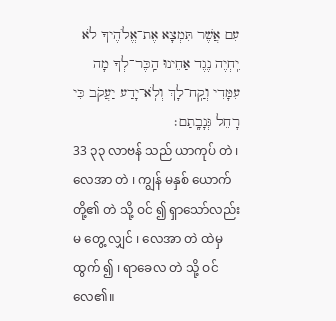עִם אֲשֶׁר תִּמְצָא אֶת־אֱלֹהֶיךָ לֹא יִֽחְיֶה נֶגֶד אַחֵינוּ הַֽכֶּר־לְךָ מָה עִמָּדִי וְקַֽח־לָךְ וְלֹֽא־יָדַע יַעֲקֹב כִּי רָחֵל גְּנָבָֽתַם׃
33 ၃၃ လာဗန် သည် ယာကုပ် တဲ ၊ လေအာ တဲ ၊ ကျွန် မနှစ် ယောက်တို့၏ တဲ သို့ ဝင် ၍ ရှာသော်လည်း မ တွေ့ လျှင် ၊ လေအာ တဲ ထဲမှ ထွက် ၍ ၊ ရာခေလ တဲ သို့ ဝင် လေ၏။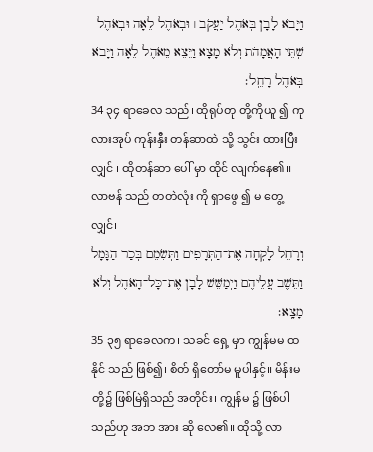וַיָּבֹא לָבָן בְּאֹהֶל יַעֲקֹב ׀ וּבְאֹהֶל לֵאָה וּבְאֹהֶל שְׁתֵּי הָאֲמָהֹת וְלֹא מָצָא וַיֵּצֵא מֵאֹהֶל לֵאָה וַיָּבֹא בְּאֹהֶל רָחֵֽל׃
34 ၃၄ ရာခေလ သည်၊ ထိုရုပ်တု တို့ကိုယူ ၍ ကုလားအုပ် ကုန်းနှီး တန်ဆာထဲ သို့ သွင်း ထားပြီးလျှင် ၊ ထိုတန်ဆာ ပေါ် မှာ ထိုင် လျက်နေ၏။ လာဗန် သည် တတဲလုံး ကို ရှာဖွေ ၍ မ တွေ့ လျှင်၊
וְרָחֵל לָקְחָה אֶת־הַתְּרָפִים וַתְּשִׂמֵם בְּכַר הַגָּמָל וַתֵּשֶׁב עֲלֵיהֶם וַיְמַשֵּׁשׁ לָבָן אֶת־כָּל־הָאֹהֶל וְלֹא מָצָֽא׃
35 ၃၅ ရာခေလက၊ သခင် ရှေ့ မှာ ကျွန်မမ ထ နိုင် သည် ဖြစ်၍၊ စိတ် ရှိတော်မ မူပါနှင့်။ မိန်းမ တို့၌ ဖြစ်မြဲရှိသည် အတိုင်း၊ ကျွန်မ ၌ ဖြစ်ပါသည်ဟု အဘ အား ဆို လေ၏။ ထိုသို့ လာ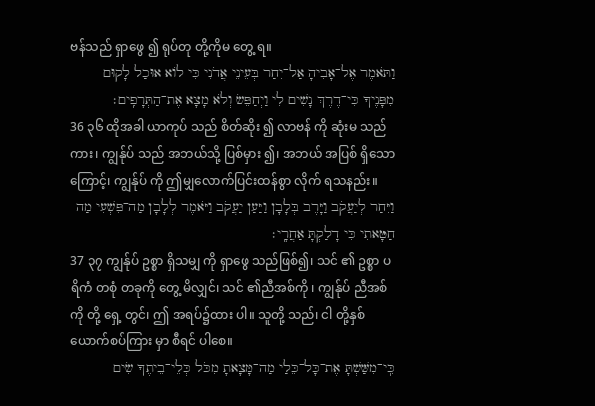ဗန်သည် ရှာဖွေ ၍ ရုပ်တု တို့ကိုမ တွေ့ ရ။
וַתֹּאמֶר אֶל־אָבִיהָ אַל־יִחַר בְּעֵינֵי אֲדֹנִי כִּי לוֹא אוּכַל לָקוּם מִפָּנֶיךָ כִּי־דֶרֶךְ נָשִׁים לִי וַיְחַפֵּשׂ וְלֹא מָצָא אֶת־הַתְּרָפִֽים׃
36 ၃၆ ထိုအခါ ယာကုပ် သည် စိတ်ဆိုး ၍ လာဗန် ကို ဆုံးမ သည်ကား၊ ကျွန်ုပ် သည် အဘယ်သို့ ပြစ်မှား ၍၊ အဘယ် အပြစ် ရှိသောကြောင့်၊ ကျွန်ုပ် ကို ဤမျှလောက်ပြင်းထန်စွာ လိုက် ရသနည်း။
וַיִּחַר לְיַעֲקֹב וַיָּרֶב בְּלָבָן וַיַּעַן יַעֲקֹב וַיֹּאמֶר לְלָבָן מַה־פִּשְׁעִי מַה חַטָּאתִי כִּי דָלַקְתָּ אַחֲרָֽי׃
37 ၃၇ ကျွန်ုပ် ဥစ္စာ ရှိသမျှ ကို ရှာဖွေ သည်ဖြစ်၍၊ သင် ၏ ဥစ္စာ ပရိကံ တစုံ တခုကို တွေ့ မိလျှင်၊ သင် ၏ညီအစ်ကို ၊ ကျွန်ုပ် ညီအစ်ကို တို့ ရှေ့ တွင်၊ ဤ အရပ်၌ထား ပါ။ သူတို့ သည်၊ ငါ တို့နှစ် ယောက်စပ်ကြား မှာ စီရင် ပါစေ။
כִּֽי־מִשַּׁשְׁתָּ אֶת־כָּל־כֵּלַי מַה־מָּצָאתָ מִכֹּל כְּלֵי־בֵיתֶךָ שִׂים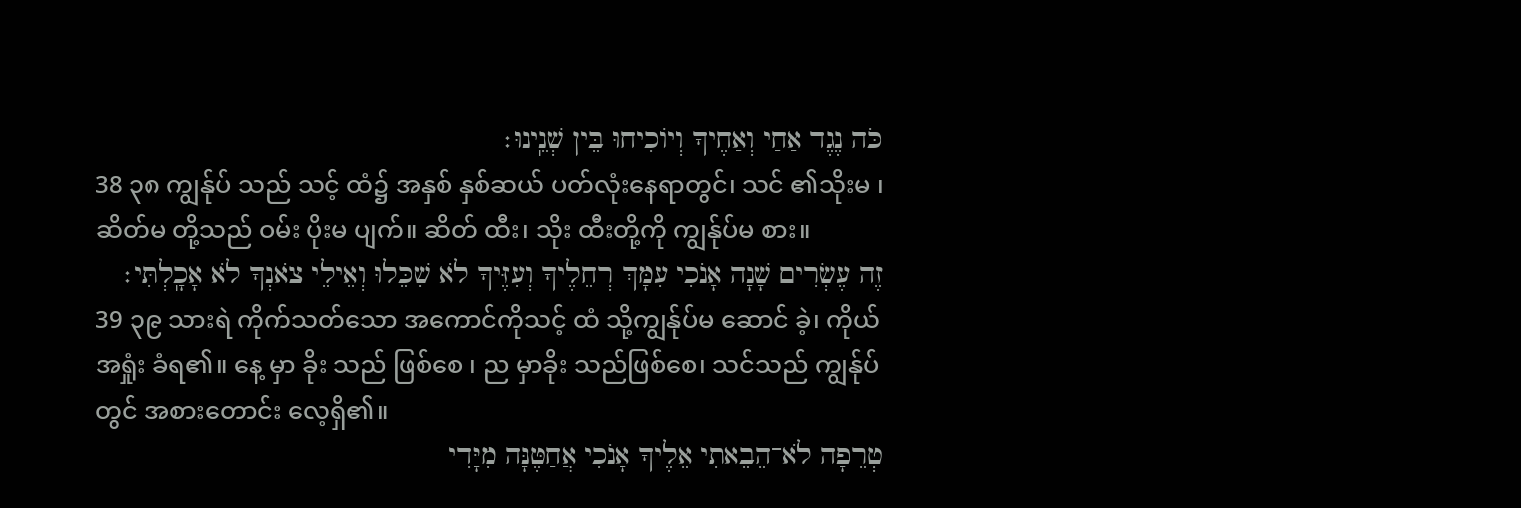כֹּה נֶגֶד אַחַי וְאַחֶיךָ וְיוֹכִיחוּ בֵּין שְׁנֵֽינוּ׃
38 ၃၈ ကျွန်ုပ် သည် သင့် ထံ၌ အနှစ် နှစ်ဆယ် ပတ်လုံးနေရာတွင်၊ သင် ၏သိုးမ ၊ ဆိတ်မ တို့သည် ဝမ်း ပိုးမ ပျက်။ ဆိတ် ထီး၊ သိုး ထီးတို့ကို ကျွန်ုပ်မ စား။
זֶה עֶשְׂרִים שָׁנָה אָנֹכִי עִמָּךְ רְחֵלֶיךָ וְעִזֶּיךָ לֹא שִׁכֵּלוּ וְאֵילֵי צֹאנְךָ לֹא אָכָֽלְתִּי׃
39 ၃၉ သားရဲ ကိုက်သတ်သော အကောင်ကိုသင့် ထံ သို့ကျွန်ုပ်မ ဆောင် ခဲ့၊ ကိုယ် အရှုံး ခံရ၏။ နေ့ မှာ ခိုး သည် ဖြစ်စေ ၊ ည မှာခိုး သည်ဖြစ်စေ၊ သင်သည် ကျွန်ုပ် တွင် အစားတောင်း လေ့ရှိ၏။
טְרֵפָה לֹא־הֵבֵאתִי אֵלֶיךָ אָנֹכִי אֲחַטֶּנָּה מִיָּדִי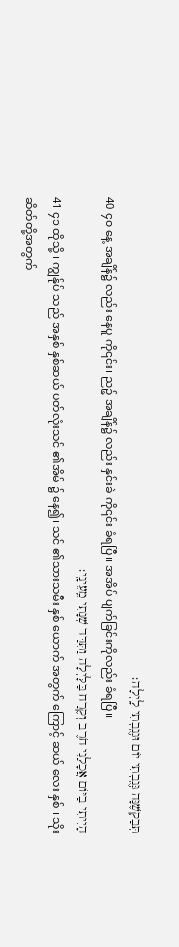תְּבַקְשֶׁנָּה גְּנֻֽבְתִי יוֹם וּגְנֻֽבְתִי לָֽיְלָה׃
40 ၄၀ နေ့ အချိန်၌ လည်း နေပူ ကို၎င်း၊ ညဉ့် အချိန်၌ လည်း နှင်းခဲ ကို၎င်း ခံရပြီ။ အအိပ် ပျက်ခြင်းကိုလည်း ခံရပြီ။
הָיִיתִי בַיּוֹם אֲכָלַנִי חֹרֶב וְקֶרַח בַּלָּיְלָה וַתִּדַּד שְׁנָתִי מֵֽעֵינָֽי׃
41 ၄၁ ထိုသို့ ၊ ကျွန်ုပ် သည် အနှစ် နှစ်ဆယ် ပတ်လုံးသင် ၏အိမ် ၌ နေ၍၊ သင် ၏သားသမီး နှစ် ယောက် အတွက် ကြောင့် ဆယ် လေး နှစ် ၊ သိုး ဆိတ်တို့အတွက်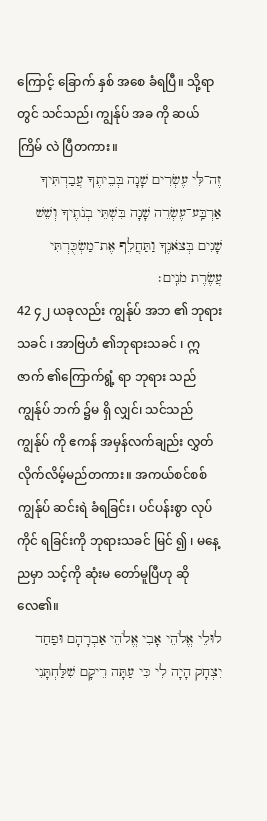ကြောင့် ခြောက် နှစ် အစေ ခံရပြီ။ သို့ရာတွင် သင်သည်၊ ကျွန်ုပ် အခ ကို ဆယ် ကြိမ် လဲ ပြီတကား။
זֶה־לִּי עֶשְׂרִים שָׁנָה בְּבֵיתֶךָ עֲבַדְתִּיךָ אַרְבַּֽע־עֶשְׂרֵה שָׁנָה בִּשְׁתֵּי בְנֹתֶיךָ וְשֵׁשׁ שָׁנִים בְּצֹאנֶךָ וַתַּחֲלֵף אֶת־מַשְׂכֻּרְתִּי עֲשֶׂרֶת מֹנִֽים׃
42 ၄၂ ယခုလည်း ကျွန်ုပ် အဘ ၏ ဘုရားသခင် ၊ အာဗြဟံ ၏ဘုရားသခင် ၊ ဣဇာက် ၏ကြောက်ရွံ့ ရာ ဘုရား သည် ကျွန်ုပ် ဘက် ၌မ ရှိ လျှင်၊ သင်သည် ကျွန်ုပ် ကို ဧကန် အမှန်လက်ချည်း လွှတ် လိုက်လိမ့်မည်တကား။ အကယ်စင်စစ်ကျွန်ုပ် ဆင်းရဲ ခံရခြင်း၊ ပင်ပန်းစွာ လုပ်ကိုင် ရခြင်းကို ဘုရားသခင် မြင် ၍ ၊ မနေ့ ညမှာ သင့်ကို ဆုံးမ တော်မူပြီဟု ဆိုလေ၏။
לוּלֵי אֱלֹהֵי אָבִי אֱלֹהֵי אַבְרָהָם וּפַחַד יִצְחָק הָיָה לִי כִּי עַתָּה רֵיקָם שִׁלַּחְתָּנִי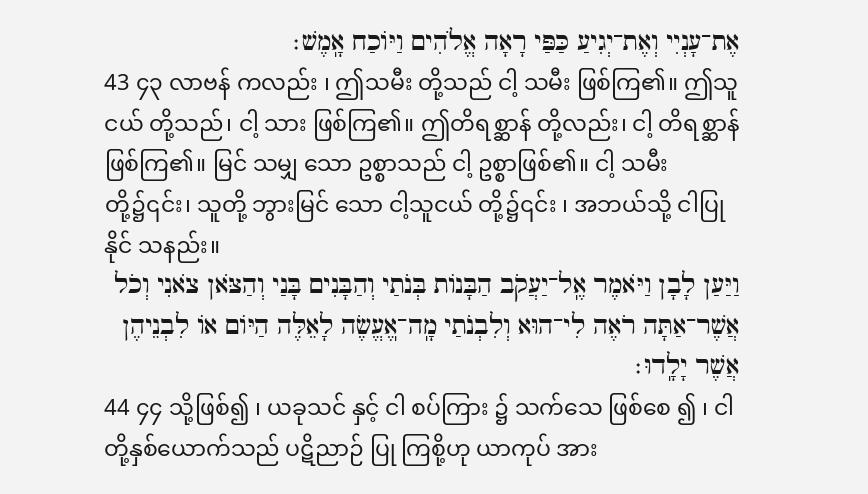אֶת־עָנְיִי וְאֶת־יְגִיעַ כַּפַּי רָאָה אֱלֹהִים וַיּוֹכַח אָֽמֶשׁ׃
43 ၄၃ လာဗန် ကလည်း ၊ ဤသမီး တို့သည် ငါ့ သမီး ဖြစ်ကြ၏။ ဤသူငယ် တို့သည်၊ ငါ့ သား ဖြစ်ကြ၏။ ဤတိရစ္ဆာန် တို့လည်း၊ ငါ့ တိရစ္ဆာန် ဖြစ်ကြ၏။ မြင် သမျှ သော ဥစ္စာသည် ငါ့ ဥစ္စာဖြစ်၏။ ငါ့ သမီး တို့၌၎င်း၊ သူတို့ ဘွားမြင် သော ငါ့သူငယ် တို့၌၎င်း ၊ အဘယ်သို့ ငါပြု နိုင် သနည်း။
וַיַּעַן לָבָן וַיֹּאמֶר אֶֽל־יַעֲקֹב הַבָּנוֹת בְּנֹתַי וְהַבָּנִים בָּנַי וְהַצֹּאן צֹאנִי וְכֹל אֲשֶׁר־אַתָּה רֹאֶה לִי־הוּא וְלִבְנֹתַי מָֽה־אֽ͏ֶעֱשֶׂה לָאֵלֶּה הַיּוֹם אוֹ לִבְנֵיהֶן אֲשֶׁר יָלָֽדוּ׃
44 ၄၄ သို့ဖြစ်၍ ၊ ယခုသင် နှင့် ငါ စပ်ကြား ၌ သက်သေ ဖြစ်စေ ၍ ၊ ငါ တို့နှစ်ယောက်သည် ပဋိညာဉ် ပြု ကြစို့ဟု ယာကုပ် အား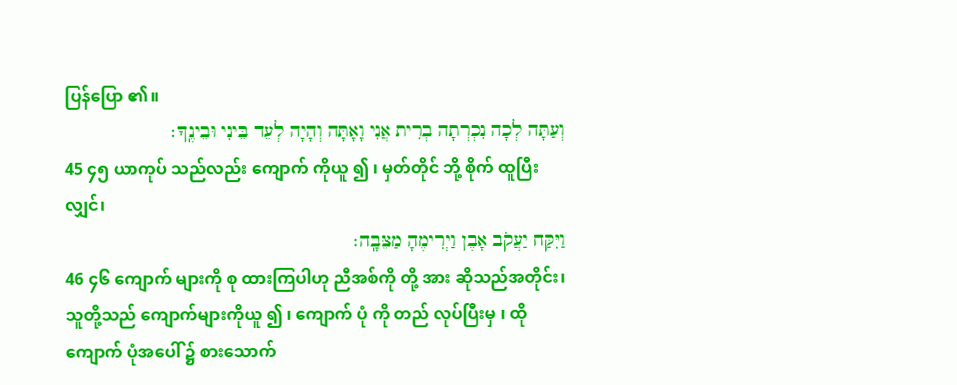ပြန်ပြော ၏။
וְעַתָּה לְכָה נִכְרְתָה בְרִית אֲנִי וָאָתָּה וְהָיָה לְעֵד בֵּינִי וּבֵינֶֽךָ׃
45 ၄၅ ယာကုပ် သည်လည်း ကျောက် ကိုယူ ၍ ၊ မှတ်တိုင် ဘို့ စိုက် ထူပြီးလျှင်၊
וַיִּקַּח יַעֲקֹב אָבֶן וַיְרִימֶהָ מַצֵּבָֽה׃
46 ၄၆ ကျောက် များကို စု ထားကြပါဟု ညီအစ်ကို တို့ အား ဆိုသည်အတိုင်း၊ သူတို့သည် ကျောက်များကိုယူ ၍ ၊ ကျောက် ပုံ ကို တည် လုပ်ပြီးမှ ၊ ထို ကျောက် ပုံအပေါ် ၌ စားသောက်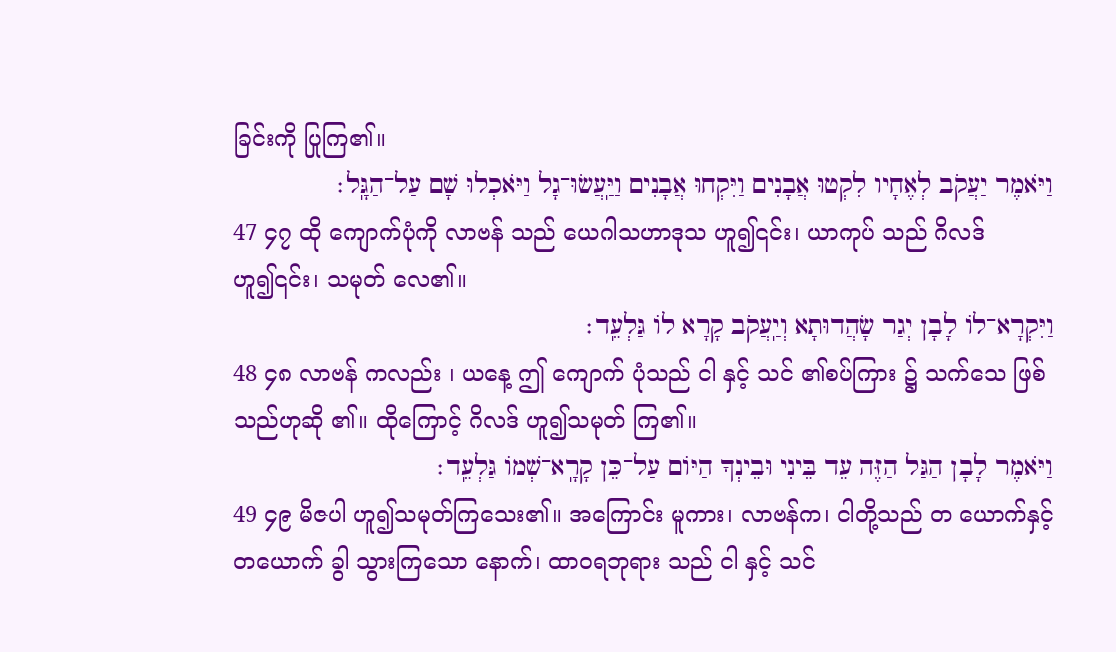ခြင်းကို ပြုကြ၏။
וַיֹּאמֶר יַעֲקֹב לְאֶחָיו לִקְטוּ אֲבָנִים וַיִּקְחוּ אֲבָנִים וַיַּֽעֲשׂוּ־גָל וַיֹּאכְלוּ שָׁם עַל־הַגָּֽל׃
47 ၄၇ ထို ကျောက်ပုံကို လာဗန် သည် ယေဂါသဟာဒုသ ဟူ၍၎င်း၊ ယာကုပ် သည် ဂိလဒ် ဟူ၍၎င်း၊ သမုတ် လေ၏။
וַיִּקְרָא־לוֹ לָבָן יְגַר שָׂהֲדוּתָא וְיַֽעֲקֹב קָרָא לוֹ גַּלְעֵֽד׃
48 ၄၈ လာဗန် ကလည်း ၊ ယနေ့ ဤ ကျောက် ပုံသည် ငါ နှင့် သင် ၏စပ်ကြား ၌ သက်သေ ဖြစ်သည်ဟုဆို ၏။ ထိုကြောင့် ဂိလဒ် ဟူ၍သမုတ် ကြ၏။
וַיֹּאמֶר לָבָן הַגַּל הַזֶּה עֵד בֵּינִי וּבֵינְךָ הַיּוֹם עַל־כֵּן קָרָֽא־שְׁמוֹ גַּלְעֵֽד׃
49 ၄၉ မိဇပါ ဟူ၍သမုတ်ကြသေး၏။ အကြောင်း မူကား၊ လာဗန်က၊ ငါတို့သည် တ ယောက်နှင့်တယောက် ခွါ သွားကြသော နောက်၊ ထာဝရဘုရား သည် ငါ နှင့် သင်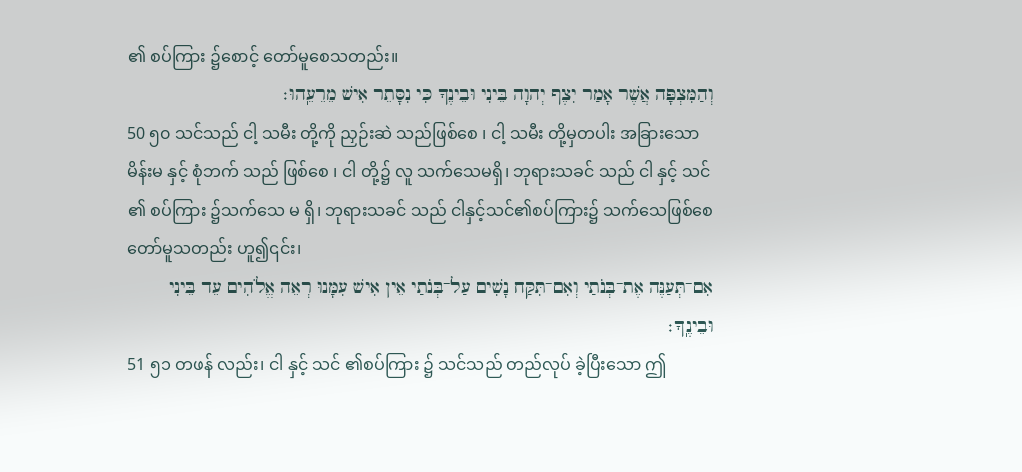၏ စပ်ကြား ၌စောင့် တော်မူစေသတည်း။
וְהַמִּצְפָּה אֲשֶׁר אָמַר יִצֶף יְהוָה בֵּינִי וּבֵינֶךָ כִּי נִסָּתֵר אִישׁ מֵרֵעֵֽהוּ׃
50 ၅၀ သင်သည် ငါ့ သမီး တို့ကို ညှဉ်းဆဲ သည်ဖြစ်စေ ၊ ငါ့ သမီး တို့မှတပါး အခြားသော မိန်းမ နှင့် စုံဘက် သည် ဖြစ်စေ ၊ ငါ တို့၌ လူ သက်သေမရှိ၊ ဘုရားသခင် သည် ငါ နှင့် သင် ၏ စပ်ကြား ၌သက်သေ မ ရှိ၊ ဘုရားသခင် သည် ငါနှင့်သင်၏စပ်ကြား၌ သက်သေဖြစ်စေတော်မူသတည်း ဟူ၍၎င်း၊
אִם־תְּעַנֶּה אֶת־בְּנֹתַי וְאִם־תִּקַּח נָשִׁים עַל־בְּנֹתַי אֵין אִישׁ עִמָּנוּ רְאֵה אֱלֹהִים עֵד בֵּינִי וּבֵינֶֽךָ׃
51 ၅၁ တဖန် လည်း၊ ငါ နှင့် သင် ၏စပ်ကြား ၌ သင်သည် တည်လုပ် ခဲ့ပြီးသော ဤ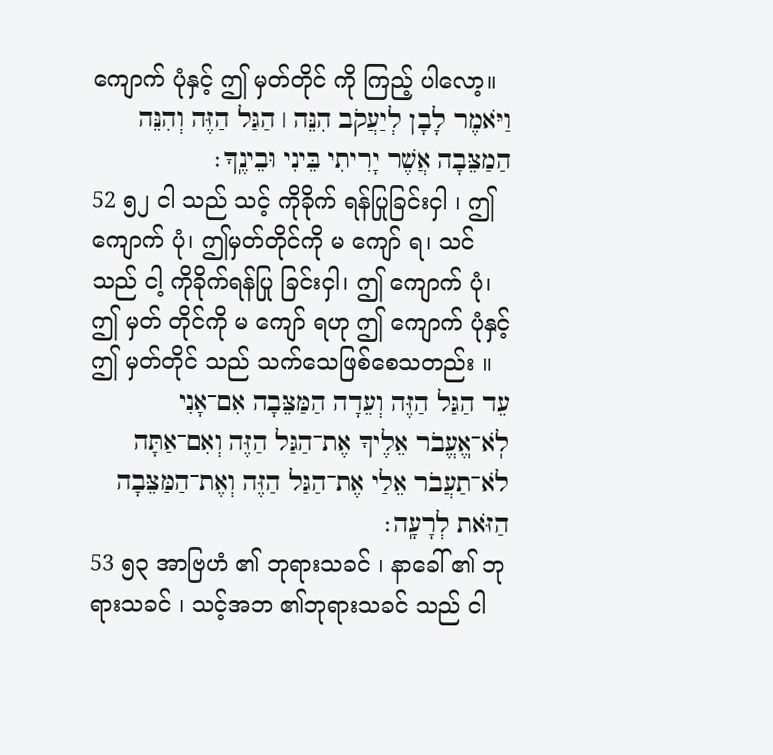ကျောက် ပုံနှင့် ဤ မှတ်တိုင် ကို ကြည့် ပါလော့။
וַיֹּאמֶר לָבָן לְיַעֲקֹב הִנֵּה ׀ הַגַּל הַזֶּה וְהִנֵּה הַמַצֵּבָה אֲשֶׁר יָרִיתִי בֵּינִי וּבֵינֶֽךָ׃
52 ၅၂ ငါ သည် သင့် ကိုခိုက် ရန်ပြုခြင်းငှါ ၊ ဤ ကျောက် ပုံ၊ ဤမှတ်တိုင်ကို မ ကျော် ရ၊ သင် သည် ငါ့ ကိုခိုက်ရန်ပြု ခြင်းငှါ၊ ဤ ကျောက် ပုံ၊ ဤ မှတ် တိုင်ကို မ ကျော် ရဟု ဤ ကျောက် ပုံနှင့် ဤ မှတ်တိုင် သည် သက်သေဖြစ်စေသတည်း ။
עֵד הַגַּל הַזֶּה וְעֵדָה הַמַּצֵּבָה אִם־אָנִי לֹֽא־אֽ͏ֶעֱבֹר אֵלֶיךָ אֶת־הַגַּל הַזֶּה וְאִם־אַתָּה לֹא־תַעֲבֹר אֵלַי אֶת־הַגַּל הַזֶּה וְאֶת־הַמַּצֵּבָה הַזֹּאת לְרָעָֽה׃
53 ၅၃ အာဗြဟံ ၏ ဘုရားသခင် ၊ နာခေါ် ၏ ဘုရားသခင် ၊ သင့်အဘ ၏ဘုရားသခင် သည် ငါ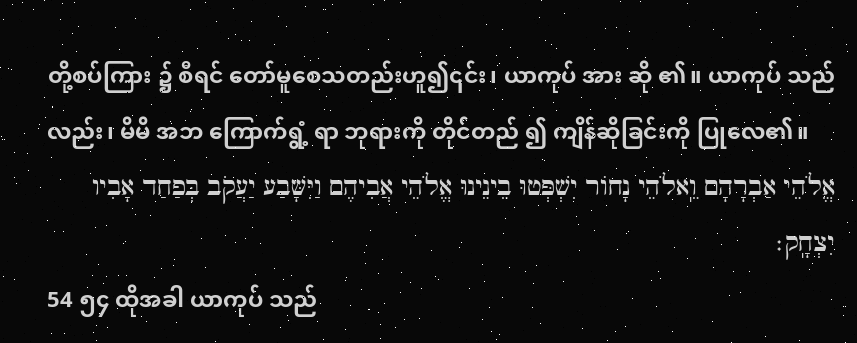တို့စပ်ကြား ၌ စီရင် တော်မူစေသတည်းဟူ၍၎င်း၊ ယာကုပ် အား ဆို ၏။ ယာကုပ် သည်လည်း၊ မိမိ အဘ ကြောက်ရွံ့ ရာ ဘုရားကို တိုင်တည် ၍ ကျိန်ဆိုခြင်းကို ပြုလေ၏။
אֱלֹהֵי אַבְרָהָם וֵֽאלֹהֵי נָחוֹר יִשְׁפְּטוּ בֵינֵינוּ אֱלֹהֵי אֲבִיהֶם וַיִּשָּׁבַע יַעֲקֹב בְּפַחַד אָבִיו יִצְחָֽק׃
54 ၅၄ ထိုအခါ ယာကုပ် သည်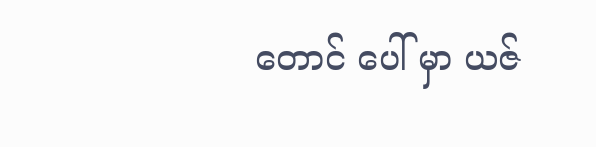တောင် ပေါ် မှာ ယဇ်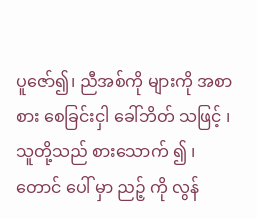ပူဇော်၍၊ ညီအစ်ကို များကို အစာ စား စေခြင်းငှါ ခေါ်ဘိတ် သဖြင့် ၊ သူတို့သည် စားသောက် ၍ ၊ တောင် ပေါ် မှာ ညဉ့် ကို လွန်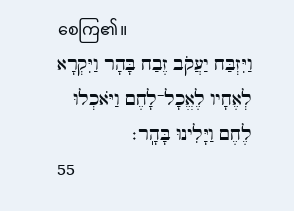စေကြ၏။
וַיִּזְבַּח יַעֲקֹב זֶבַח בָּהָר וַיִּקְרָא לְאֶחָיו לֶאֱכָל־לָחֶם וַיֹּאכְלוּ לֶחֶם וַיָּלִינוּ בָּהָֽר׃
55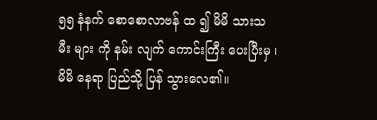၅၅ နံနက် စောစောလာဗန် ထ ၍ မိမိ သားသမီး များ ကို နမ်း လျက် ကောင်းကြီး ပေးပြီးမှ ၊ မိမိ နေရာ ပြည်သို့ ပြန် သွားလေ၏။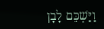וַיַּשְׁכֵּם לָבָן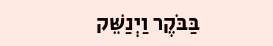בַּבֹּקֶר וַיְנַשֵּׁק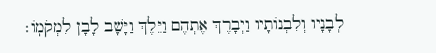לְבָנָיו וְלִבְנוֹתָיו וַיְבָרֶךְ אֶתְהֶם וַיֵּלֶךְ וַיָּשָׁב לָבָן לִמְקֹמֽוֹ׃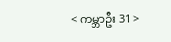< ကမ္ဘာဦး 31 >